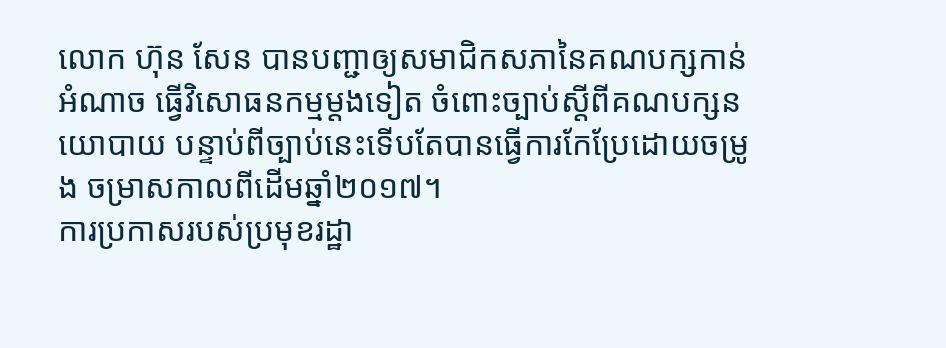លោក ហ៊ុន សែន បានបញ្ជាឲ្យសមាជិកសភានៃគណបក្សកាន់អំណាច ធ្វើវិសោធនកម្មម្តងទៀត ចំពោះច្បាប់ស្តីពីគណបក្សនយោបាយ បន្ទាប់ពីច្បាប់នេះទើបតែបានធ្វើការកែប្រែដោយចម្រូង ចម្រាសកាលពីដើមឆ្នាំ២០១៧។
ការប្រកាសរបស់ប្រមុខរដ្ឋា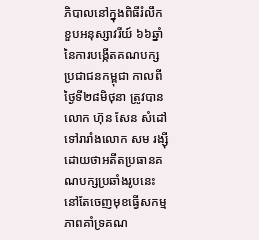ភិបាលនៅក្នុងពិធីរំលឹកខួបអនុស្សាវរីយ៍ ៦៦ឆ្នាំ នៃការបង្កើតគណបក្សប្រជាជនកម្ពុជា កាលពីថ្ងៃទី២៨មិថុនា ត្រូវបាន លោក ហ៊ុន សែន សំដៅទៅរារាំងលោក សម រង្ស៊ី ដោយថាអតីតប្រធានគណបក្សប្រឆាំងរូបនេះ នៅតែចេញមុខធ្វើសកម្មភាពគាំទ្រគណ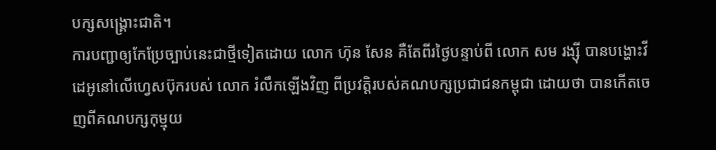បក្សសង្រ្គោះជាតិ។
ការបញ្ជាឲ្យកែប្រែច្បាប់នេះជាថ្មីទៀតដោយ លោក ហ៊ុន សែន គឺតែពីរថ្ងៃបន្ទាប់ពី លោក សម រង្ស៊ី បានបង្ហោះវីដេអូនៅលើហ្វេសប៊ុករបស់ លោក រំលឹកឡើងវិញ ពីប្រវត្តិរបស់គណបក្សប្រជាជនកម្ពុជា ដោយថា បានកើតចេញពីគណបក្សកុម្មុយ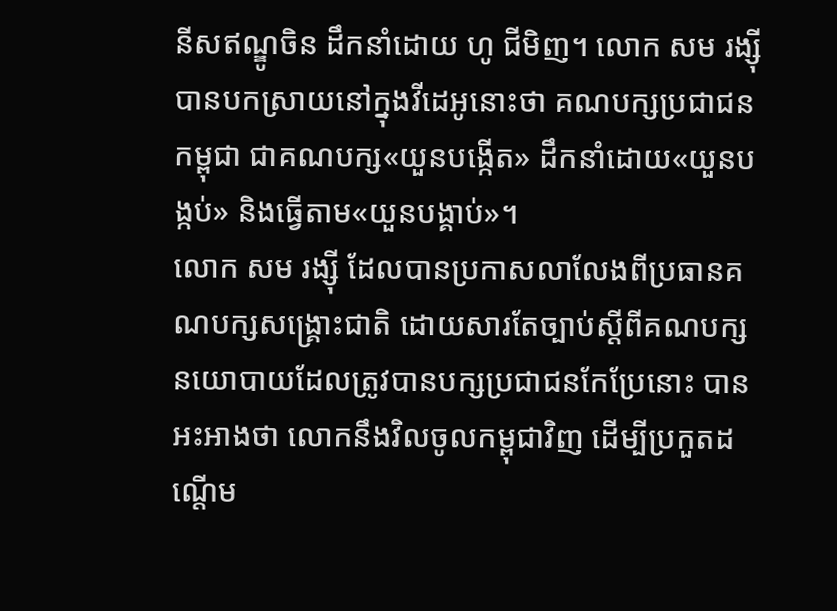នីសឥណ្ឌូចិន ដឹកនាំដោយ ហូ ជីមិញ។ លោក សម រង្ស៊ី បានបកស្រាយនៅក្នុងវីដេអូនោះថា គណបក្សប្រជាជនកម្ពុជា ជាគណបក្ស«យួនបង្កើត» ដឹកនាំដោយ«យួនបង្កប់» និងធ្វើតាម«យួនបង្គាប់»។
លោក សម រង្ស៊ី ដែលបានប្រកាសលាលែងពីប្រធានគណបក្សសង្រ្គោះជាតិ ដោយសារតែច្បាប់ស្តីពីគណបក្សនយោបាយដែលត្រូវបានបក្សប្រជាជនកែប្រែនោះ បានអះអាងថា លោកនឹងវិលចូលកម្ពុជាវិញ ដើម្បីប្រកួតដណ្តើម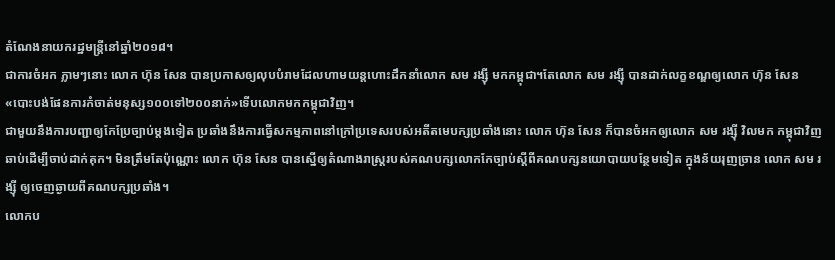តំណែងនាយករដ្ឋមន្រ្តីនៅឆ្នាំ២០១៨។
ជាការចំអក ភ្លាមៗនោះ លោក ហ៊ុន សែន បានប្រកាសឲ្យលុបបំរាមដែលហាមយន្តហោះដឹកនាំលោក សម រង្ស៊ី មកកម្ពុជា។តែលោក សម រង្ស៊ី បានដាក់លក្ខខណ្ឌឲ្យលោក ហ៊ុន សែន «បោះបង់ផែនការកំចាត់មនុស្ស១០០ទៅ២០០នាក់»ទើបលោកមកកម្ពុជាវិញ។
ជាមួយនឹងការបញ្ជាឲ្យកែប្រែច្បាប់ម្តងទៀត ប្រឆាំងនឹងការធ្វើសកម្មភាពនៅក្រៅប្រទេសរបស់អតីតមេបក្សប្រឆាំងនោះ លោក ហ៊ុន សែន ក៏បានចំអកឲ្យលោក សម រង្ស៊ី វិលមក កម្ពុជាវិញឆាប់ដើម្បីចាប់ដាក់គុក។ មិនត្រឹមតែប៉ុណ្ណោះ លោក ហ៊ុន សែន បានស្នើឲ្យតំណាងរាស្ត្ររបស់គណបក្សលោកកែច្បាប់ស្តីពីគណបក្សនយោបាយបន្ថែមទៀត ក្នុងន័យរុញច្រាន លោក សម រង្ស៊ី ឲ្យចេញឆ្ងាយពីគណបក្សប្រឆាំង។
លោកប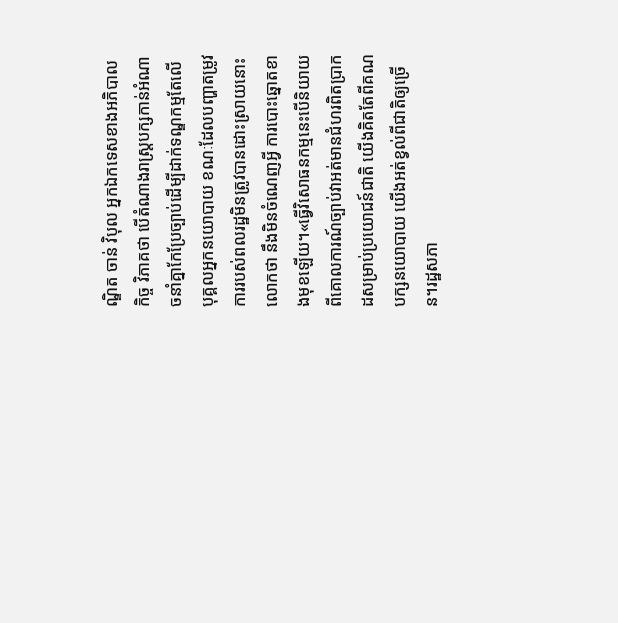ណ្ឌិត ចាន់ វិបុល អ្នកឯកទេសខាងអភិបាលកិច្ច វិភាគថា បើតំណាងរាស្ត្របក្សកាន់អំណាចនាំគ្នាកែប្រែច្បាប់ដើម្បីដាក់ទណ្ឌកម្មតែលើបុគ្គលអ្នកនយោបាយ ខណៈដែលបញ្ហាតម្រូវការរបស់ពលរដ្ឋមិនត្រូវបានដោះស្រាយនោះ លោកថា នឹងមិនចំណេញអ្វី ការបោះឆ្នោតខាងមុខឡើយ។«ធ្វើវិសោធនកម្មនេះបើនិយាយពីគោលការណ៍ច្បាប់វាអត់មានជំហរពិតប្រាកដសម្រាប់ប្រយោជន៍ជាតិ យើងគិតតែពីគណបក្សនយោបាយ យើងអត់ខ្វល់ពីជាតិឲ្យច្រើន។រដ្ឋសភា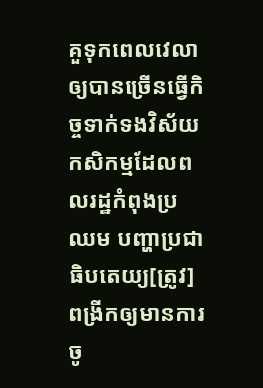គួទុកពេលវេលាឲ្យបានច្រើនធ្វើកិច្ចទាក់ទងវិស័យកសិកម្មដែលពលរដ្ឋកំពុងប្រឈម បញ្ហាប្រជាធិបតេយ្យ[ត្រូវ]ពង្រីកឲ្យមានការចូ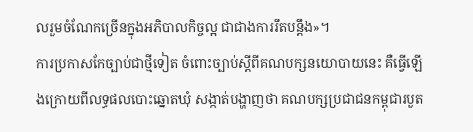លរួមចំណែកច្រើនក្នុងអភិបាលកិច្ចល្អ ជាជាងការរឹតបន្តឹង»។
ការប្រកាសកែច្បាប់ជាថ្មីទៀត ចំពោះច្បាប់ស្តីពីគណបក្សនយោបាយនេះ គឺធ្វើឡើងក្រោយពីលទ្ធផលបោះឆ្នោតឃុំ សង្កាត់បង្ហាញថា គណបក្សប្រជាជនកម្ពុជារបួត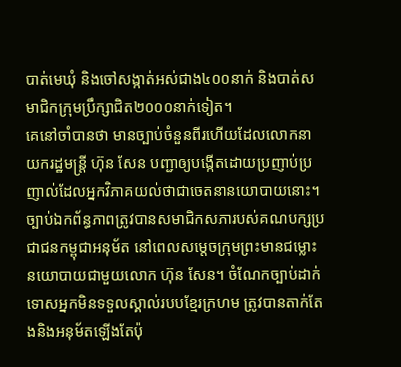បាត់មេឃុំ និងចៅសង្កាត់អស់ជាង៤០០នាក់ និងបាត់សមាជិកក្រុមប្រឹក្សាជិត២០០០នាក់ទៀត។
គេនៅចាំបានថា មានច្បាប់ចំនួនពីរហើយដែលលោកនាយករដ្ឋមន្រ្តី ហ៊ុន សែន បញ្ជាឲ្យបង្កើតដោយប្រញាប់ប្រញាល់ដែលអ្នកវិភាគយល់ថាជាចេតនានយោបាយនោះ។ ច្បាប់ឯកព័ន្ធភាពត្រូវបានសមាជិកសភារបស់គណបក្សប្រជាជនកម្ពុជាអនុម័ត នៅពេលសម្តេចក្រុមព្រះមានជម្លោះនយោបាយជាមួយលោក ហ៊ុន សែន។ ចំណែកច្បាប់ដាក់ទោសអ្នកមិនទទួលស្គាល់របបខ្មែរក្រហម ត្រូវបានតាក់តែងនិងអនុម័តឡើងតែប៉ុ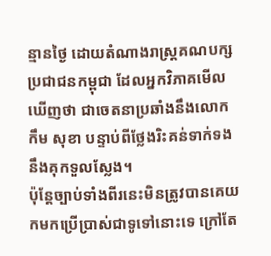ន្មានថ្ងៃ ដោយតំណាងរាស្ត្រគណបក្សប្រជាជនកម្ពុជា ដែលអ្នកវិភាគមើលឃើញថា ជាចេតនាប្រឆាំងនឹងលោក កឹម សុខា បន្ទាប់ពីថ្លែងរិះគន់ទាក់ទងនឹងគុកទួលស្លែង។
ប៉ុន្តែច្បាប់ទាំងពីរនេះមិនត្រូវបានគេយកមកប្រើប្រាស់ជាទូទៅនោះទេ ក្រៅតែ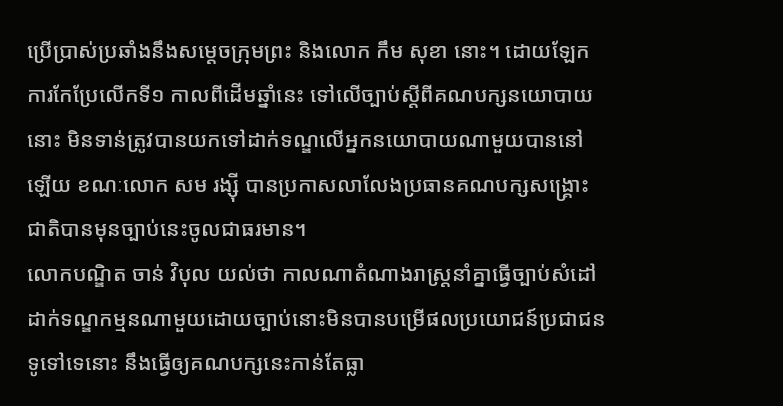ប្រើប្រាស់ប្រឆាំងនឹងសម្តេចក្រុមព្រះ និងលោក កឹម សុខា នោះ។ ដោយឡែក ការកែប្រែលើកទី១ កាលពីដើមឆ្នាំនេះ ទៅលើច្បាប់ស្តីពីគណបក្សនយោបាយនោះ មិនទាន់ត្រូវបានយកទៅដាក់ទណ្ឌលើអ្នកនយោបាយណាមួយបាននៅឡើយ ខណៈលោក សម រង្ស៊ី បានប្រកាសលាលែងប្រធានគណបក្សសង្រ្គោះជាតិបានមុនច្បាប់នេះចូលជាធរមាន។
លោកបណ្ឌិត ចាន់ វិបុល យល់ថា កាលណាតំណាងរាស្ត្រនាំគ្នាធ្វើច្បាប់សំដៅដាក់ទណ្ឌកម្មនណាមួយដោយច្បាប់នោះមិនបានបម្រើផលប្រយោជន៍ប្រជាជនទូទៅទេនោះ នឹងធ្វើឲ្យគណបក្សនេះកាន់តែធ្លា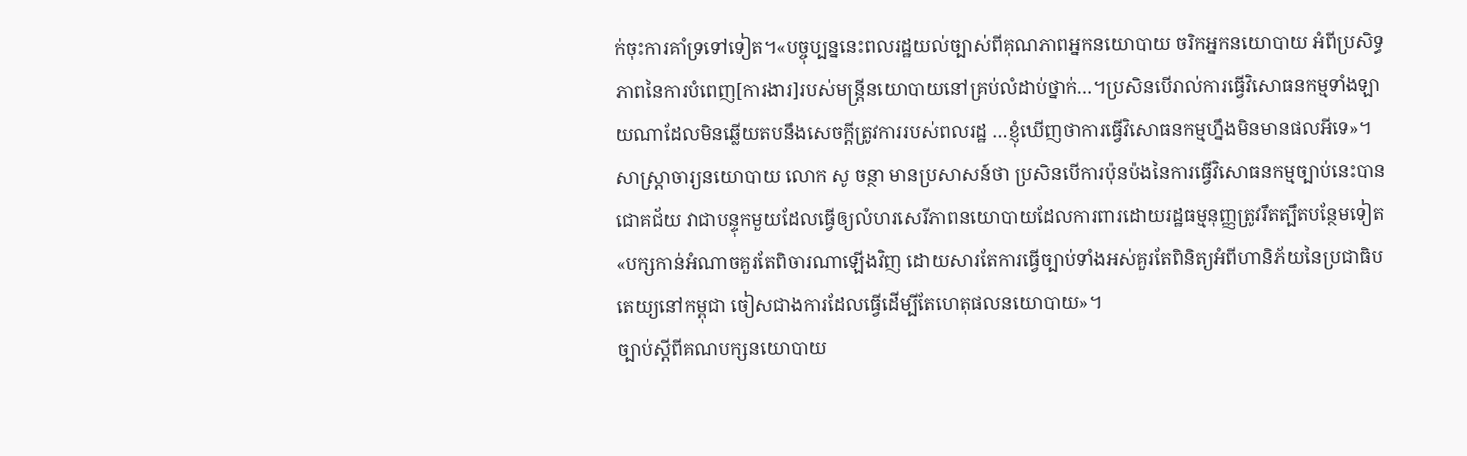ក់ចុះការគាំទ្រទៅទៀត។«បច្ចុប្បន្ននេះពលរដ្ឋយល់ច្បាស់ពីគុណភាពអ្នកនយោបាយ ចរិកអ្នកនយោបាយ អំពីប្រសិទ្ធភាពនៃការបំពេញ[ការងារ]របស់មន្រ្តីនយោបាយនៅគ្រប់លំដាប់ថ្នាក់…។ប្រសិនបើរាល់ការធ្វើវិសោធនកម្មទាំងឡាយណាដែលមិនឆ្លើយតបនឹងសេចក្តីត្រូវការរបស់ពលរដ្ឋ …ខ្ញុំឃើញថាការធ្វើវិសោធនកម្មហ្នឹងមិនមានផលអីទេ»។
សាស្រ្តាចារ្យនយោបាយ លោក សូ ចន្ថា មានប្រសាសន៍ថា ប្រសិនបើការប៉ុនប៉ងនៃការធ្វើវិសោធនកម្មច្បាប់នេះបានជោគជ័យ វាជាបន្ទុកមួយដែលធ្វើឲ្យលំហរសេរីភាពនយោបាយដែលការពារដោយរដ្ឋធម្មនុញ្ញត្រូវរឹតត្បឹតបន្ថែមទៀត «បក្សកាន់អំណាចគួរតែពិចារណាឡើងវិញ ដោយសារតែការធ្វើច្បាប់ទាំងអស់គួរតែពិនិត្យអំពីហានិភ័យនៃប្រជាធិបតេយ្យនៅកម្ពុជា ចៀសជាងការដែលធ្វើដើម្បីតែហេតុផលនយោបាយ»។
ច្បាប់ស្តីពីគណបក្សនយោបាយ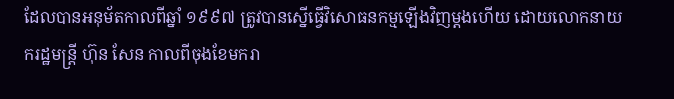ដែលបានអនុម័តកាលពីឆ្នាំ ១៩៩៧ ត្រូវបានស្នើធ្វើវិសោធនកម្មឡើងវិញម្តងហើយ ដោយលោកនាយករដ្ឋមន្ត្រី ហ៊ុន សែន កាលពីចុងខែមករា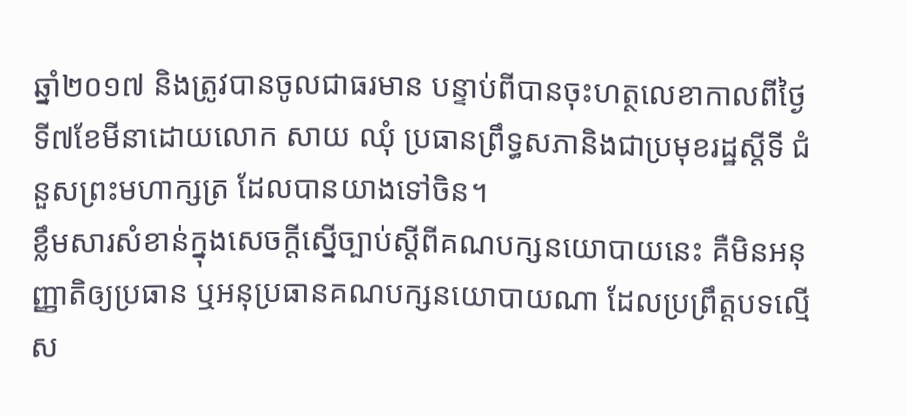ឆ្នាំ២០១៧ និងត្រូវបានចូលជាធរមាន បន្ទាប់ពីបានចុះហត្ថលេខាកាលពីថ្ងៃទី៧ខែមីនាដោយលោក សាយ ឈុំ ប្រធានព្រឹទ្ធសភានិងជាប្រមុខរដ្ឋស្តីទី ជំនួសព្រះមហាក្សត្រ ដែលបានយាងទៅចិន។
ខ្លឹមសារសំខាន់ក្នុងសេចក្តីស្នើច្បាប់ស្តីពីគណបក្សនយោបាយនេះ គឺមិនអនុញ្ញាតិឲ្យប្រធាន ឬអនុប្រធានគណបក្សនយោបាយណា ដែលប្រព្រឹត្តបទល្មើស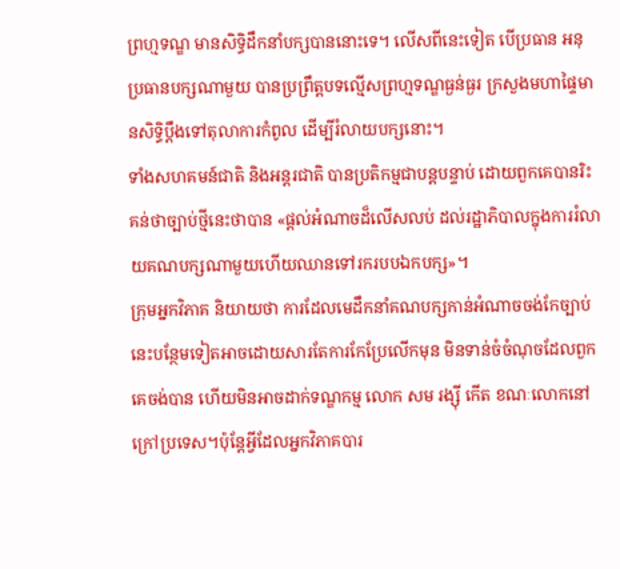ព្រហ្មទណ្ឌ មានសិទ្ធិដឹកនាំបក្សបាននោះទេ។ លើសពីនេះទៀត បើប្រធាន អនុប្រធានបក្សណាមួយ បានប្រព្រឹត្តបទល្មើសព្រហ្មទណ្ឌធ្ងន់ធ្ងរ ក្រសួងមហាផ្ទៃមានសិទ្ធិប្តឹងទៅតុលាការកំពូល ដើម្បីរំលាយបក្សនោះ។
ទាំងសហគមន៍ជាតិ និងអន្តរជាតិ បានប្រតិកម្មជាបន្តបន្ទាប់ ដោយពួកគេបានរិះគន់ថាច្បាប់ថ្មីនេះថាបាន «ផ្តល់អំណាចដ៏លើសលប់ ដល់រដ្ឋាភិបាលក្នុងការរំលាយគណបក្សណាមួយហើយឈានទៅរករបបឯកបក្ស»។
ក្រុមអ្នកវិភាគ និយាយថា ការដែលមេដឹកនាំគណបក្សកាន់អំណាចចង់កែច្បាប់នេះបន្ថែមទៀតអាចដោយសារតែការកែប្រែលើកមុន មិនទាន់ចំចំណុចដែលពួកគេចង់បាន ហើយមិនអាចដាក់ទណ្ឌកម្ម លោក សម រង្ស៊ី កើត ខណៈលោកនៅក្រៅប្រទេស។ប៉ុន្តែអ្វីដែលអ្នកវិភាគបារ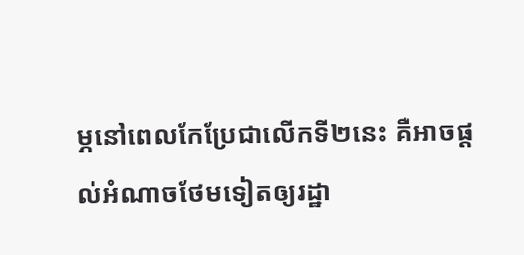ម្ភនៅពេលកែប្រែជាលើកទី២នេះ គឺអាចផ្តល់អំណាចថែមទៀតឲ្យរដ្ឋា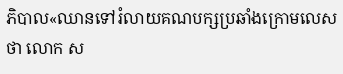ភិបាល«ឈានទៅរំលាយគណបក្សប្រឆាំងក្រោមលេសថា លោក ស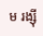ម រង្ស៊ី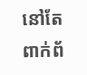នៅតែពាក់ព័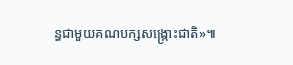ន្ធជាមួយគណបក្សសង្រ្កោះជាតិ»៕